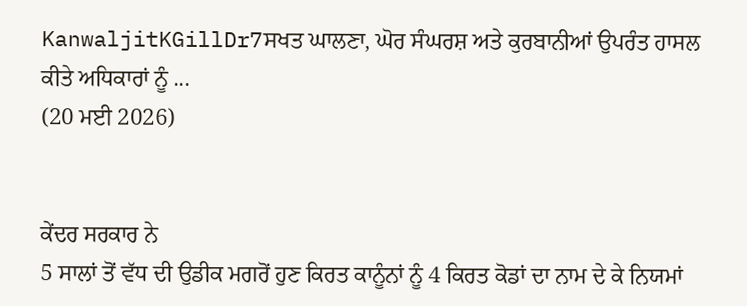KanwaljitKGillDr7ਸਖਤ ਘਾਲਣਾ, ਘੋਰ ਸੰਘਰਸ਼ ਅਤੇ ਕੁਰਬਾਨੀਆਂ ਉਪਰੰਤ ਹਾਸਲ ਕੀਤੇ ਅਧਿਕਾਰਾਂ ਨੂੰ ...
(20 ਮਈ 2026)


ਕੇਂਦਰ ਸਰਕਾਰ ਨੇ
5 ਸਾਲਾਂ ਤੋਂ ਵੱਧ ਦੀ ਉਡੀਕ ਮਗਰੋਂ ਹੁਣ ਕਿਰਤ ਕਾਨੂੰਨਾਂ ਨੂੰ 4 ਕਿਰਤ ਕੋਡਾਂ ਦਾ ਨਾਮ ਦੇ ਕੇ ਨਿਯਮਾਂ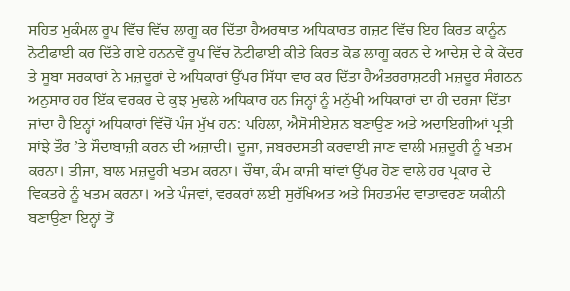ਸਹਿਤ ਮੁਕੰਮਲ ਰੂਪ ਵਿੱਚ ਵਿੱਚ ਲਾਗੂ ਕਰ ਦਿੱਤਾ ਹੈਅਰਥਾਤ ਅਧਿਕਾਰਤ ਗਜ਼ਟ ਵਿੱਚ ਇਹ ਕਿਰਤ ਕਾਨੂੰਨ ਨੋਟੀਫਾਈ ਕਰ ਦਿੱਤੇ ਗਏ ਹਨਨਵੇਂ ਰੂਪ ਵਿੱਚ ਨੋਟੀਫਾਈ ਕੀਤੇ ਕਿਰਤ ਕੋਡ ਲਾਗੂ ਕਰਨ ਦੇ ਆਦੇਸ਼ ਦੇ ਕੇ ਕੇਂਦਰ ਤੇ ਸੂਬਾ ਸਰਕਾਰਾਂ ਨੇ ਮਜ਼ਦੂਰਾਂ ਦੇ ਅਧਿਕਾਰਾਂ ਉੱਪਰ ਸਿੱਧਾ ਵਾਰ ਕਰ ਦਿੱਤਾ ਹੈਅੰਤਰਰਾਸ਼ਟਰੀ ਮਜ਼ਦੂਰ ਸੰਗਠਨ ਅਨੁਸਾਰ ਹਰ ਇੱਕ ਵਰਕਰ ਦੇ ਕੁਝ ਮੁਢਲੇ ਅਧਿਕਾਰ ਹਨ ਜਿਨ੍ਹਾਂ ਨੂੰ ਮਨੁੱਖੀ ਅਧਿਕਾਰਾਂ ਦਾ ਹੀ ਦਰਜਾ ਦਿੱਤਾ ਜਾਂਦਾ ਹੈ ਇਨ੍ਹਾਂ ਅਧਿਕਾਰਾਂ ਵਿੱਚੋਂ ਪੰਜ ਮੁੱਖ ਹਨ: ਪਹਿਲਾ, ਐਸੋਸੀਏਸ਼ਨ ਬਣਾਉਣ ਅਤੇ ਅਦਾਇਗੀਆਂ ਪ੍ਰਤੀ ਸਾਂਝੇ ਤੌਰ ’ਤੇ ਸੌਦਾਬਾਜ਼ੀ ਕਰਨ ਦੀ ਅਜ਼ਾਦੀ। ਦੂਜਾ, ਜਬਰਦਸਤੀ ਕਰਵਾਈ ਜਾਣ ਵਾਲੀ ਮਜ਼ਦੂਰੀ ਨੂੰ ਖਤਮ ਕਰਨਾ। ਤੀਜਾ, ਬਾਲ ਮਜ਼ਦੂਰੀ ਖਤਮ ਕਰਨਾ। ਚੌਥਾ, ਕੰਮ ਕਾਜੀ ਥਾਂਵਾਂ ਉੱਪਰ ਹੋਣ ਵਾਲੇ ਹਰ ਪ੍ਰਕਾਰ ਦੇ ਵਿਕਤਰੇ ਨੂੰ ਖਤਮ ਕਰਨਾ। ਅਤੇ ਪੰਜਵਾਂ, ਵਰਕਰਾਂ ਲਈ ਸੁਰੱਖਿਅਤ ਅਤੇ ਸਿਹਤਮੰਦ ਵਾਤਾਵਰਣ ਯਕੀਨੀ ਬਣਾਉਣਾ ਇਨ੍ਹਾਂ ਤੋਂ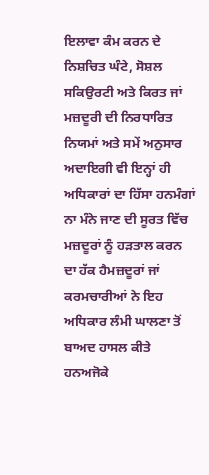ਇਲਾਵਾ ਕੰਮ ਕਰਨ ਦੇ ਨਿਸ਼ਚਿਤ ਘੰਟੇ, ਸੋਸ਼ਲ ਸਕਿਉਰਟੀ ਅਤੇ ਕਿਰਤ ਜਾਂ ਮਜ਼ਦੂਰੀ ਦੀ ਨਿਰਧਾਰਿਤ ਨਿਯਮਾਂ ਅਤੇ ਸਮੇਂ ਅਨੁਸਾਰ ਅਦਾਇਗੀ ਵੀ ਇਨ੍ਹਾਂ ਹੀ ਅਧਿਕਾਰਾਂ ਦਾ ਹਿੱਸਾ ਹਨਮੰਗਾਂ ਨਾ ਮੰਨੇ ਜਾਣ ਦੀ ਸੂਰਤ ਵਿੱਚ ਮਜ਼ਦੂਰਾਂ ਨੂੰ ਹੜਤਾਲ ਕਰਨ ਦਾ ਹੱਕ ਹੈਮਜ਼ਦੂਰਾਂ ਜਾਂ ਕਰਮਚਾਰੀਆਂ ਨੇ ਇਹ ਅਧਿਕਾਰ ਲੰਮੀ ਘਾਲਣਾ ਤੋਂ ਬਾਅਦ ਹਾਸਲ ਕੀਤੇ ਹਨਅਜੋਕੇ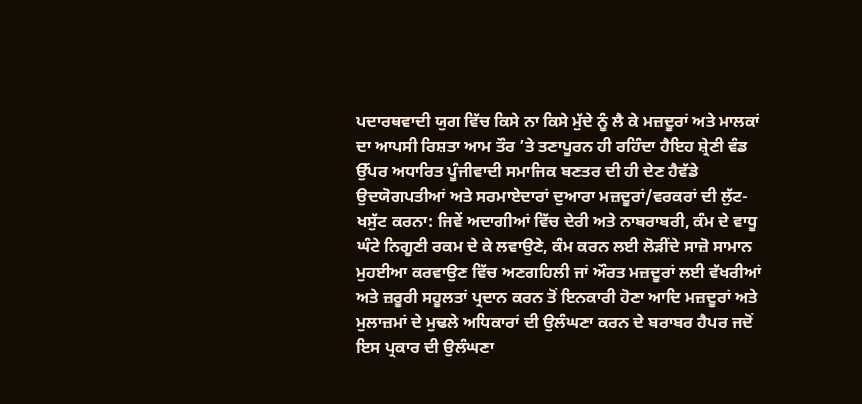ਪਦਾਰਥਵਾਦੀ ਯੁਗ ਵਿੱਚ ਕਿਸੇ ਨਾ ਕਿਸੇ ਮੁੱਦੇ ਨੂੰ ਲੈ ਕੇ ਮਜ਼ਦੂਰਾਂ ਅਤੇ ਮਾਲਕਾਂ ਦਾ ਆਪਸੀ ਰਿਸ਼ਤਾ ਆਮ ਤੌਰ ’ਤੇ ਤਣਾਪੂਰਨ ਹੀ ਰਹਿੰਦਾ ਹੈਇਹ ਸ਼੍ਰੇਣੀ ਵੰਡ ਉੱਪਰ ਅਧਾਰਿਤ ਪੂੰਜੀਵਾਦੀ ਸਮਾਜਿਕ ਬਣਤਰ ਦੀ ਹੀ ਦੇਣ ਹੈਵੱਡੇ ਉਦਯੋਗਪਤੀਆਂ ਅਤੇ ਸਰਮਾਏਦਾਰਾਂ ਦੁਆਰਾ ਮਜ਼ਦੂਰਾਂ/ਵਰਕਰਾਂ ਦੀ ਲੁੱਟ-ਖਸੁੱਟ ਕਰਨਾ: ਜਿਵੇਂ ਅਦਾਗੀਆਂ ਵਿੱਚ ਦੇਰੀ ਅਤੇ ਨਾਬਰਾਬਰੀ, ਕੰਮ ਦੇ ਵਾਧੂ ਘੰਟੇ ਨਿਗੂਣੀ ਰਕਮ ਦੇ ਕੇ ਲਵਾਉਣੇ, ਕੰਮ ਕਰਨ ਲਈ ਲੋੜੀਂਦੇ ਸਾਜ਼ੋ ਸਾਮਾਨ ਮੁਹਈਆ ਕਰਵਾਉਣ ਵਿੱਚ ਅਣਗਹਿਲੀ ਜਾਂ ਔਰਤ ਮਜ਼ਦੂਰਾਂ ਲਈ ਵੱਖਰੀਆਂ ਅਤੇ ਜ਼ਰੂਰੀ ਸਹੂਲਤਾਂ ਪ੍ਰਦਾਨ ਕਰਨ ਤੋਂ ਇਨਕਾਰੀ ਹੋਣਾ ਆਦਿ ਮਜ਼ਦੂਰਾਂ ਅਤੇ ਮੁਲਾਜ਼ਮਾਂ ਦੇ ਮੁਢਲੇ ਅਧਿਕਾਰਾਂ ਦੀ ਉਲੰਘਣਾ ਕਰਨ ਦੇ ਬਰਾਬਰ ਹੈਪਰ ਜਦੋਂ ਇਸ ਪ੍ਰਕਾਰ ਦੀ ਉਲੰਘਣਾ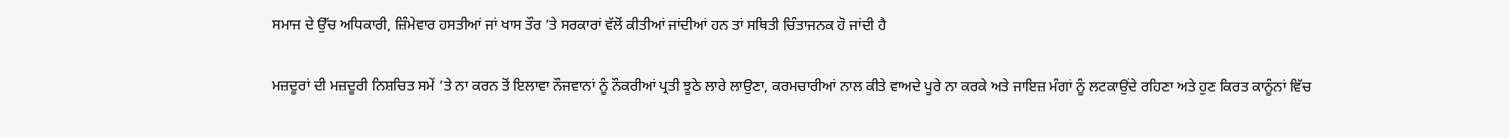ਸਮਾਜ ਦੇ ਉੱਚ ਅਧਿਕਾਰੀ, ਜ਼ਿੰਮੇਵਾਰ ਹਸਤੀਆਂ ਜਾਂ ਖਾਸ ਤੌਰ ’ਤੇ ਸਰਕਾਰਾਂ ਵੱਲੋਂ ਕੀਤੀਆਂ ਜਾਂਦੀਆਂ ਹਨ ਤਾਂ ਸਥਿਤੀ ਚਿੰਤਾਜਨਕ ਹੋ ਜਾਂਦੀ ਹੈ

ਮਜ਼ਦੂਰਾਂ ਦੀ ਮਜ਼ਦੂਰੀ ਨਿਸ਼ਚਿਤ ਸਮੇਂ ’ਤੇ ਨਾ ਕਰਨ ਤੋਂ ਇਲਾਵਾ ਨੌਜਵਾਨਾਂ ਨੂੰ ਨੌਕਰੀਆਂ ਪ੍ਰਤੀ ਝੂਠੇ ਲਾਰੇ ਲਾਉਣਾ, ਕਰਮਚਾਰੀਆਂ ਨਾਲ ਕੀਤੇ ਵਾਅਦੇ ਪੂਰੇ ਨਾ ਕਰਕੇ ਅਤੇ ਜਾਇਜ਼ ਮੰਗਾਂ ਨੂੰ ਲਟਕਾਉਂਦੇ ਰਹਿਣਾ ਅਤੇ ਹੁਣ ਕਿਰਤ ਕਾਨੂੰਨਾਂ ਵਿੱਚ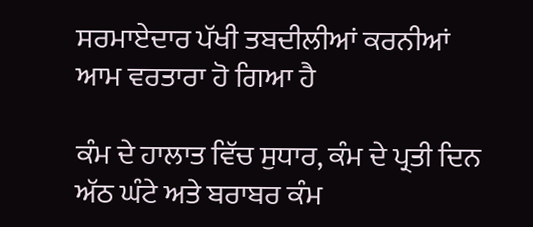ਸਰਮਾਏਦਾਰ ਪੱਖੀ ਤਬਦੀਲੀਆਂ ਕਰਨੀਆਂ ਆਮ ਵਰਤਾਰਾ ਹੋ ਗਿਆ ਹੈ

ਕੰਮ ਦੇ ਹਾਲਾਤ ਵਿੱਚ ਸੁਧਾਰ, ਕੰਮ ਦੇ ਪ੍ਰਤੀ ਦਿਨ ਅੱਠ ਘੰਟੇ ਅਤੇ ਬਰਾਬਰ ਕੰਮ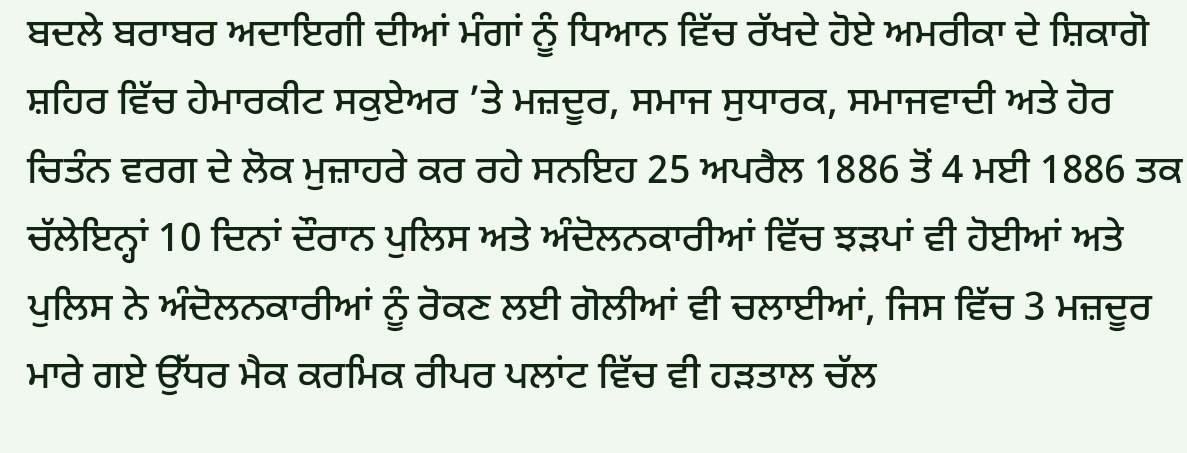ਬਦਲੇ ਬਰਾਬਰ ਅਦਾਇਗੀ ਦੀਆਂ ਮੰਗਾਂ ਨੂੰ ਧਿਆਨ ਵਿੱਚ ਰੱਖਦੇ ਹੋਏ ਅਮਰੀਕਾ ਦੇ ਸ਼ਿਕਾਗੋ ਸ਼ਹਿਰ ਵਿੱਚ ਹੇਮਾਰਕੀਟ ਸਕੁਏਅਰ ’ਤੇ ਮਜ਼ਦੂਰ, ਸਮਾਜ ਸੁਧਾਰਕ, ਸਮਾਜਵਾਦੀ ਅਤੇ ਹੋਰ ਚਿਤੰਨ ਵਰਗ ਦੇ ਲੋਕ ਮੁਜ਼ਾਹਰੇ ਕਰ ਰਹੇ ਸਨਇਹ 25 ਅਪਰੈਲ 1886 ਤੋਂ 4 ਮਈ 1886 ਤਕ ਚੱਲੇਇਨ੍ਹਾਂ 10 ਦਿਨਾਂ ਦੌਰਾਨ ਪੁਲਿਸ ਅਤੇ ਅੰਦੋਲਨਕਾਰੀਆਂ ਵਿੱਚ ਝੜਪਾਂ ਵੀ ਹੋਈਆਂ ਅਤੇ ਪੁਲਿਸ ਨੇ ਅੰਦੋਲਨਕਾਰੀਆਂ ਨੂੰ ਰੋਕਣ ਲਈ ਗੋਲੀਆਂ ਵੀ ਚਲਾਈਆਂ, ਜਿਸ ਵਿੱਚ 3 ਮਜ਼ਦੂਰ ਮਾਰੇ ਗਏ ਉੱਧਰ ਮੈਕ ਕਰਮਿਕ ਰੀਪਰ ਪਲਾਂਟ ਵਿੱਚ ਵੀ ਹੜਤਾਲ ਚੱਲ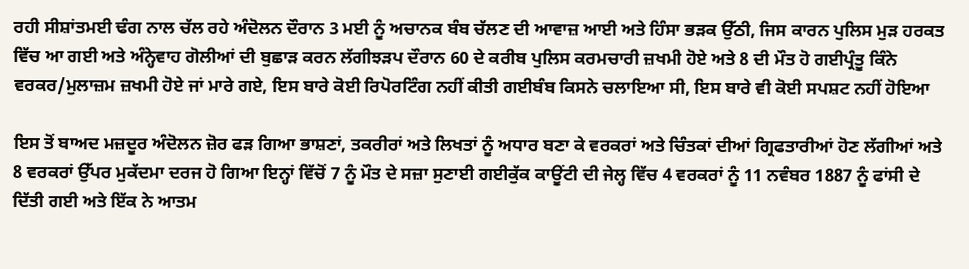ਰਹੀ ਸੀਸ਼ਾਂਤਮਈ ਢੰਗ ਨਾਲ ਚੱਲ ਰਹੇ ਅੰਦੋਲਨ ਦੌਰਾਨ 3 ਮਈ ਨੂੰ ਅਚਾਨਕ ਬੰਬ ਚੱਲਣ ਦੀ ਆਵਾਜ਼ ਆਈ ਅਤੇ ਹਿੰਸਾ ਭੜਕ ਉੱਠੀ, ਜਿਸ ਕਾਰਨ ਪੁਲਿਸ ਮੁੜ ਹਰਕਤ ਵਿੱਚ ਆ ਗਈ ਅਤੇ ਅੰਨ੍ਹੇਵਾਹ ਗੋਲੀਆਂ ਦੀ ਬੁਛਾੜ ਕਰਨ ਲੱਗੀਝੜਪ ਦੌਰਾਨ 60 ਦੇ ਕਰੀਬ ਪੁਲਿਸ ਕਰਮਚਾਰੀ ਜ਼ਖਮੀ ਹੋਏ ਅਤੇ 8 ਦੀ ਮੌਤ ਹੋ ਗਈਪ੍ਰੰਤੂ ਕਿੰਨੇ ਵਰਕਰ/ਮੁਲਾਜ਼ਮ ਜ਼ਖਮੀ ਹੋਏ ਜਾਂ ਮਾਰੇ ਗਏ, ਇਸ ਬਾਰੇ ਕੋਈ ਰਿਪੋਰਟਿੰਗ ਨਹੀਂ ਕੀਤੀ ਗਈਬੰਬ ਕਿਸਨੇ ਚਲਾਇਆ ਸੀ, ਇਸ ਬਾਰੇ ਵੀ ਕੋਈ ਸਪਸ਼ਟ ਨਹੀਂ ਹੋਇਆ

ਇਸ ਤੋਂ ਬਾਅਦ ਮਜ਼ਦੂਰ ਅੰਦੋਲਨ ਜ਼ੋਰ ਫੜ ਗਿਆ ਭਾਸ਼ਣਾਂ, ਤਕਰੀਰਾਂ ਅਤੇ ਲਿਖਤਾਂ ਨੂੰ ਅਧਾਰ ਬਣਾ ਕੇ ਵਰਕਰਾਂ ਅਤੇ ਚਿੰਤਕਾਂ ਦੀਆਂ ਗ੍ਰਿਫਤਾਰੀਆਂ ਹੋਣ ਲੱਗੀਆਂ ਅਤੇ 8 ਵਰਕਰਾਂ ਉੱਪਰ ਮੁਕੱਦਮਾ ਦਰਜ ਹੋ ਗਿਆ ਇਨ੍ਹਾਂ ਵਿੱਚੋਂ 7 ਨੂੰ ਮੌਤ ਦੇ ਸਜ਼ਾ ਸੁਣਾਈ ਗਈਕੁੱਕ ਕਾਊਂਟੀ ਦੀ ਜੇਲ੍ਹ ਵਿੱਚ 4 ਵਰਕਰਾਂ ਨੂੰ 11 ਨਵੰਬਰ 1887 ਨੂੰ ਫਾਂਸੀ ਦੇ ਦਿੱਤੀ ਗਈ ਅਤੇ ਇੱਕ ਨੇ ਆਤਮ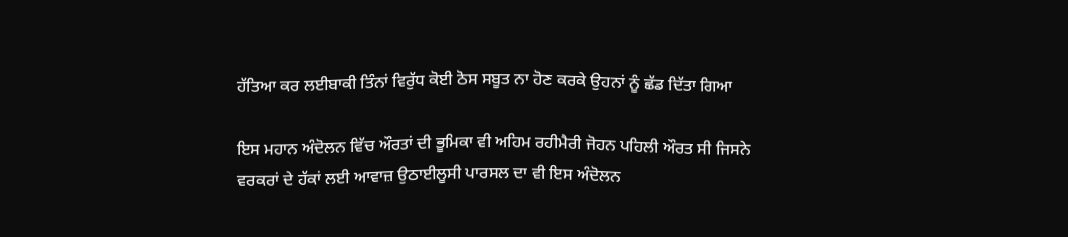ਹੱਤਿਆ ਕਰ ਲਈਬਾਕੀ ਤਿੰਨਾਂ ਵਿਰੁੱਧ ਕੋਈ ਠੋਸ ਸਬੂਤ ਨਾ ਹੋਣ ਕਰਕੇ ਉਹਨਾਂ ਨੂੰ ਛੱਡ ਦਿੱਤਾ ਗਿਆ

ਇਸ ਮਹਾਨ ਅੰਦੋਲਨ ਵਿੱਚ ਔਰਤਾਂ ਦੀ ਭੂਮਿਕਾ ਵੀ ਅਹਿਮ ਰਹੀਮੈਰੀ ਜੋਹਨ ਪਹਿਲੀ ਔਰਤ ਸੀ ਜਿਸਨੇ ਵਰਕਰਾਂ ਦੇ ਹੱਕਾਂ ਲਈ ਆਵਾਜ਼ ਉਠਾਈਲੂਸੀ ਪਾਰਸਲ ਦਾ ਵੀ ਇਸ ਅੰਦੋਲਨ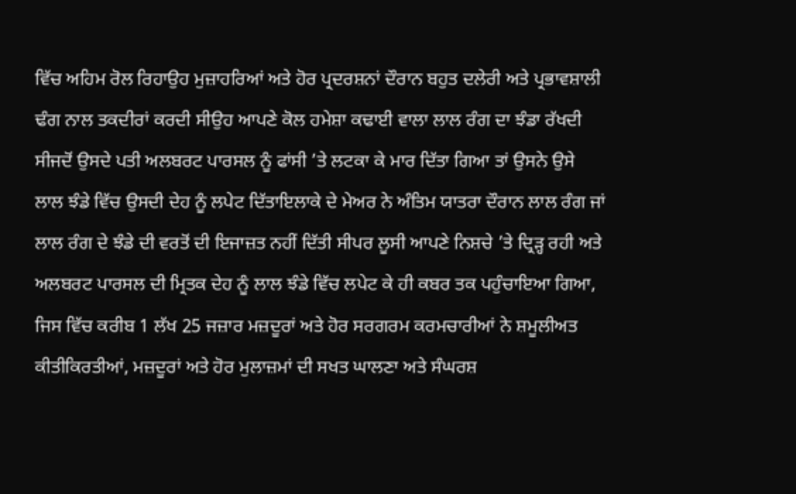ਵਿੱਚ ਅਹਿਮ ਰੋਲ ਰਿਹਾਉਹ ਮੁਜ਼ਾਹਰਿਆਂ ਅਤੇ ਹੋਰ ਪ੍ਰਦਰਸ਼ਨਾਂ ਦੌਰਾਨ ਬਹੁਤ ਦਲੇਰੀ ਅਤੇ ਪ੍ਰਭਾਵਸ਼ਾਲੀ ਢੰਗ ਨਾਲ ਤਕਦੀਰਾਂ ਕਰਦੀ ਸੀਉਹ ਆਪਣੇ ਕੋਲ ਹਮੇਸ਼ਾ ਕਢਾਈ ਵਾਲਾ ਲਾਲ ਰੰਗ ਦਾ ਝੰਡਾ ਰੱਖਦੀ ਸੀਜਦੋਂ ਉਸਦੇ ਪਤੀ ਅਲਬਰਟ ਪਾਰਸਲ ਨੂੰ ਫਾਂਸੀ ’ਤੇ ਲਟਕਾ ਕੇ ਮਾਰ ਦਿੱਤਾ ਗਿਆ ਤਾਂ ਉਸਨੇ ਉਸੇ ਲਾਲ ਝੰਡੇ ਵਿੱਚ ਉਸਦੀ ਦੇਹ ਨੂੰ ਲਪੇਟ ਦਿੱਤਾਇਲਾਕੇ ਦੇ ਮੇਅਰ ਨੇ ਅੰਤਿਮ ਯਾਤਰਾ ਦੌਰਾਨ ਲਾਲ ਰੰਗ ਜਾਂ ਲਾਲ ਰੰਗ ਦੇ ਝੰਡੇ ਦੀ ਵਰਤੋਂ ਦੀ ਇਜਾਜ਼ਤ ਨਹੀਂ ਦਿੱਤੀ ਸੀਪਰ ਲੂਸੀ ਆਪਣੇ ਨਿਸ਼ਚੇ ’ਤੇ ਦ੍ਰਿੜ੍ਹ ਰਹੀ ਅਤੇ ਅਲਬਰਟ ਪਾਰਸਲ ਦੀ ਮ੍ਰਿਤਕ ਦੇਹ ਨੂੰ ਲਾਲ ਝੰਡੇ ਵਿੱਚ ਲਪੇਟ ਕੇ ਹੀ ਕਬਰ ਤਕ ਪਹੁੰਚਾਇਆ ਗਿਆ, ਜਿਸ ਵਿੱਚ ਕਰੀਬ 1 ਲੱਖ 25 ਜਜ਼ਾਰ ਮਜ਼ਦੂਰਾਂ ਅਤੇ ਹੋਰ ਸਰਗਰਮ ਕਰਮਚਾਰੀਆਂ ਨੇ ਸ਼ਮੂਲੀਅਤ ਕੀਤੀਕਿਰਤੀਆਂ, ਮਜ਼ਦੂਰਾਂ ਅਤੇ ਹੋਰ ਮੁਲਾਜ਼ਮਾਂ ਦੀ ਸਖਤ ਘਾਲਣਾ ਅਤੇ ਸੰਘਰਸ਼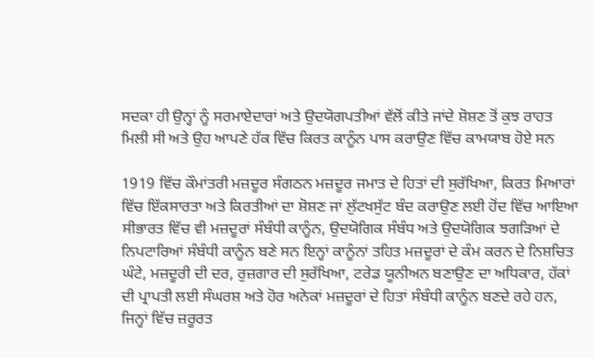ਸਦਕਾ ਹੀ ਉਨ੍ਹਾਂ ਨੂੰ ਸਰਮਾਏਦਾਰਾਂ ਅਤੇ ਉਦਯੋਗਪਤੀਆਂ ਵੱਲੋਂ ਕੀਤੇ ਜਾਂਦੇ ਸ਼ੋਸ਼ਣ ਤੋਂ ਕੁਝ ਰਾਹਤ ਮਿਲੀ ਸੀ ਅਤੇ ਉਹ ਆਪਣੇ ਹੱਕ ਵਿੱਚ ਕਿਰਤ ਕਾਨੂੰਨ ਪਾਸ ਕਰਾਉਣ ਵਿੱਚ ਕਾਮਯਾਬ ਹੋਏ ਸਨ

1919 ਵਿੱਚ ਕੌਮਾਂਤਰੀ ਮਜ਼ਦੂਰ ਸੰਗਠਨ ਮਜ਼ਦੂਰ ਜਮਾਤ ਦੇ ਹਿਤਾਂ ਦੀ ਸੁਰੱਖਿਆ, ਕਿਰਤ ਮਿਆਰਾਂ ਵਿੱਚ ਇੱਕਸਾਰਤਾ ਅਤੇ ਕਿਰਤੀਆਂ ਦਾ ਸ਼ੋਸ਼ਣ ਜਾਂ ਲੁੱਟਖਸੁੱਟ ਬੰਦ ਕਰਾਉਣ ਲਈ ਹੋਂਦ ਵਿੱਚ ਆਇਆ ਸੀਭਾਰਤ ਵਿੱਚ ਵੀ ਮਜ਼ਦੂਰਾਂ ਸੰਬੰਧੀ ਕਾਨੂੰਨ, ਉਦਯੋਗਿਕ ਸੰਬੰਧ ਅਤੇ ਉਦਯੋਗਿਕ ਝਗੜਿਆਂ ਦੇ ਨਿਪਟਾਰਿਆਂ ਸੰਬੰਧੀ ਕਾਨੂੰਨ ਬਣੇ ਸਨ ਇਨ੍ਹਾਂ ਕਾਨੂੰਨਾਂ ਤਹਿਤ ਮਜ਼ਦੂਰਾਂ ਦੇ ਕੰਮ ਕਰਨ ਦੇ ਨਿਸ਼ਚਿਤ ਘੰਟੇ, ਮਜ਼ਦੂਰੀ ਦੀ ਦਰ, ਰੁਜ਼ਗਾਰ ਦੀ ਸੁਰੱਖਿਆ, ਟਰੇਡ ਯੂਨੀਅਨ ਬਣਾਉਣ ਦਾ ਅਧਿਕਾਰ, ਹੱਕਾਂ ਦੀ ਪ੍ਰਾਪਤੀ ਲਈ ਸੰਘਰਸ਼ ਅਤੇ ਹੋਰ ਅਨੇਕਾਂ ਮਜ਼ਦੂਰਾਂ ਦੇ ਹਿਤਾਂ ਸੰਬੰਧੀ ਕਾਨੂੰਨ ਬਣਦੇ ਰਹੇ ਹਨ, ਜਿਨ੍ਹਾਂ ਵਿੱਚ ਜ਼ਰੂਰਤ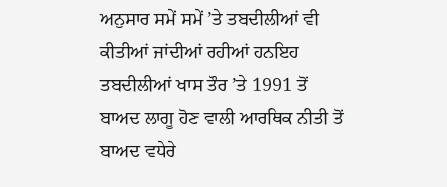ਅਨੁਸਾਰ ਸਮੇਂ ਸਮੇਂ ’ਤੇ ਤਬਦੀਲੀਆਂ ਵੀ ਕੀਤੀਆਂ ਜਾਂਦੀਆਂ ਰਹੀਆਂ ਹਨਇਹ ਤਬਦੀਲੀਆਂ ਖਾਸ ਤੌਰ ’ਤੇ 1991 ਤੋਂ ਬਾਅਦ ਲਾਗੂ ਹੋਣ ਵਾਲੀ ਆਰਥਿਕ ਨੀਤੀ ਤੋਂ ਬਾਅਦ ਵਧੇਰੇ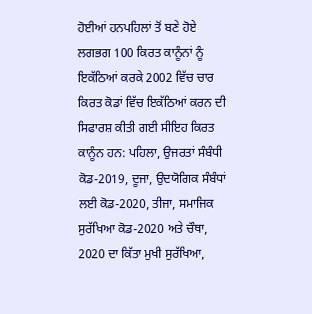ਹੋਈਆਂ ਹਨਪਹਿਲਾਂ ਤੋਂ ਬਣੇ ਹੋਏ ਲਗਭਗ 100 ਕਿਰਤ ਕਾਨੂੰਨਾਂ ਨੂੰ ਇਕੱਠਿਆਂ ਕਰਕੇ 2002 ਵਿੱਚ ਚਾਰ ਕਿਰਤ ਕੋਡਾਂ ਵਿੱਚ ਇਕੱਠਿਆਂ ਕਰਨ ਦੀ ਸਿਫਾਰਸ਼ ਕੀਤੀ ਗਈ ਸੀਇਹ ਕਿਰਤ ਕਾਨੂੰਨ ਹਨ: ਪਹਿਲਾ, ਉਜਰਤਾਂ ਸੰਬੰਧੀ ਕੋਡ-2019, ਦੂਜਾ, ਉਦਯੋਗਿਕ ਸੰਬੰਧਾਂ ਲਈ ਕੋਡ-2020, ਤੀਜਾ, ਸਮਾਜਿਕ ਸੁਰੱਖਿਆ ਕੋਡ-2020 ਅਤੇ ਚੌਥਾ, 2020 ਦਾ ਕਿੱਤਾ ਮੁਖੀ ਸੁਰੱਖਿਆ,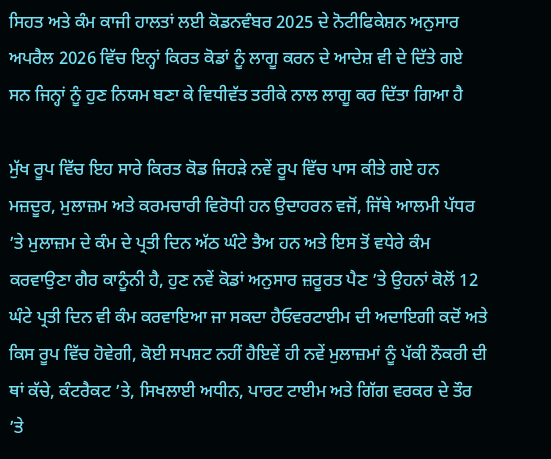ਸਿਹਤ ਅਤੇ ਕੰਮ ਕਾਜੀ ਹਾਲਤਾਂ ਲਈ ਕੋਡਨਵੰਬਰ 2025 ਦੇ ਨੋਟੀਫਿਕੇਸ਼ਨ ਅਨੁਸਾਰ ਅਪਰੈਲ 2026 ਵਿੱਚ ਇਨ੍ਹਾਂ ਕਿਰਤ ਕੋਡਾਂ ਨੂੰ ਲਾਗੂ ਕਰਨ ਦੇ ਆਦੇਸ਼ ਵੀ ਦੇ ਦਿੱਤੇ ਗਏ ਸਨ ਜਿਨ੍ਹਾਂ ਨੂੰ ਹੁਣ ਨਿਯਮ ਬਣਾ ਕੇ ਵਿਧੀਵੱਤ ਤਰੀਕੇ ਨਾਲ ਲਾਗੂ ਕਰ ਦਿੱਤਾ ਗਿਆ ਹੈ

ਮੁੱਖ ਰੂਪ ਵਿੱਚ ਇਹ ਸਾਰੇ ਕਿਰਤ ਕੋਡ ਜਿਹੜੇ ਨਵੇਂ ਰੂਪ ਵਿੱਚ ਪਾਸ ਕੀਤੇ ਗਏ ਹਨ ਮਜ਼ਦੂਰ, ਮੁਲਾਜ਼ਮ ਅਤੇ ਕਰਮਚਾਰੀ ਵਿਰੋਧੀ ਹਨ ਉਦਾਹਰਨ ਵਜੋਂ, ਜਿੱਥੇ ਆਲਮੀ ਪੱਧਰ ’ਤੇ ਮੁਲਾਜ਼ਮ ਦੇ ਕੰਮ ਦੇ ਪ੍ਰਤੀ ਦਿਨ ਅੱਠ ਘੰਟੇ ਤੈਅ ਹਨ ਅਤੇ ਇਸ ਤੋਂ ਵਧੇਰੇ ਕੰਮ ਕਰਵਾਉਣਾ ਗੈਰ ਕਾਨੂੰਨੀ ਹੈ, ਹੁਣ ਨਵੇਂ ਕੋਡਾਂ ਅਨੁਸਾਰ ਜ਼ਰੂਰਤ ਪੈਣ ’ਤੇ ਉਹਨਾਂ ਕੋਲੋਂ 12 ਘੰਟੇ ਪ੍ਰਤੀ ਦਿਨ ਵੀ ਕੰਮ ਕਰਵਾਇਆ ਜਾ ਸਕਦਾ ਹੈਓਵਰਟਾਈਮ ਦੀ ਅਦਾਇਗੀ ਕਦੋਂ ਅਤੇ ਕਿਸ ਰੂਪ ਵਿੱਚ ਹੋਵੇਗੀ, ਕੋਈ ਸਪਸ਼ਟ ਨਹੀਂ ਹੈਇਵੇਂ ਹੀ ਨਵੇਂ ਮੁਲਾਜ਼ਮਾਂ ਨੂੰ ਪੱਕੀ ਨੌਕਰੀ ਦੀ ਥਾਂ ਕੱਚੇ, ਕੰਟਰੈਕਟ ’ਤੇ, ਸਿਖਲਾਈ ਅਧੀਨ, ਪਾਰਟ ਟਾਈਮ ਅਤੇ ਗਿੱਗ ਵਰਕਰ ਦੇ ਤੌਰ ’ਤੇ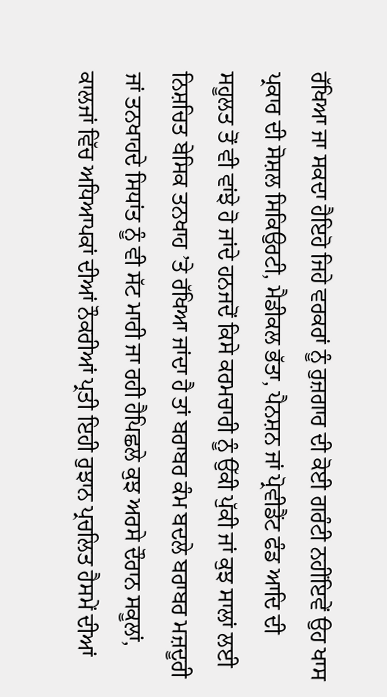ਰੱਖਿਆ ਜਾ ਸਕਦਾ ਹੈਇਹੋ ਜਿਹੇ ਵਰਕਰਾਂ ਨੂੰ ਰੁਜ਼ਗਾਰ ਦੀ ਕੋਈ ਗਰੰਟੀ ਨਹੀਂਇਵੇਂ ਉਹ ਖਾਸ ਪ੍ਰਕਾਰ ਦੀ ਸੋਸ਼ਲ ਸਿਕਿਉਰਟੀ, ਮੈਡੀਕਲ ਭੱਤਾ, ਪੈਨਸ਼ਨ ਜਾਂ ਪ੍ਰੋਵੀਡੈਂਟ ਫੰਡ ਆਦਿ ਦੀ ਸਹੂਲਤ ਤੋਂ ਵੀ ਵਾਂਝੇ ਹੋ ਜਾਂਦੇ ਹਨਜਦੋਂ ਕਿਸੇ ਕਰਮਚਾਰੀ ਨੂੰ ਉੱਕੀ ਪੁੱਕੀ ਜਾਂ ਕੁਝ ਸਾਲਾਂ ਲਈ ਨਿਸ਼ਚਿਤ ਬੇਸਿਕ ਤਨਖਾਹ ’ਤੇ ਰੱਖਿਆ ਜਾਂਦਾ ਹੈ ਤਾਂ ਬਰਾਬਰ ਕੰਮ ਬਦਲੇ ਬਰਾਬਰ ਮਜ਼ਦੂਰੀ ਜਾਂ ਤਨਖਾਹਦੇ ਸਿਧਾਂਤ ਨੂੰ ਵੀ ਸੱਟ ਮਾਰੀ ਜਾ ਰਹੀ ਹੈਪਿਛਲੇ ਕੁਝ ਅਰਸੇ ਦੌਰਾਨ ਸਕੂਲਾਂ, ਕਾਲਜਾਂ ਵਿੱਚ ਅਧਿਆਪਕਾਂ ਦੀਆਂ ਨੌਕਰੀਆਂ ਪ੍ਰਤੀ ਇਹੀ ਰੁਝਾਨ ਪ੍ਰਚਲਿਤ ਹੈਸਮੇਂ ਦੀਆਂ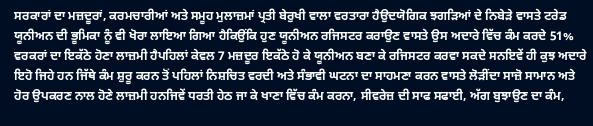ਸਰਕਾਰਾਂ ਦਾ ਮਜ਼ਦੂਰਾਂ, ਕਰਮਚਾਰੀਆਂ ਅਤੇ ਸਮੂਹ ਮੁਲਾਜ਼ਮਾਂ ਪ੍ਰਤੀ ਬੇਰੁਖੀ ਵਾਲਾ ਵਰਤਾਰਾ ਹੈਉਦਯੋਗਿਕ ਝਗੜਿਆਂ ਦੇ ਨਿਬੇੜੇ ਵਾਸਤੇ ਟਰੇਡ ਯੂਨੀਅਨ ਦੀ ਭੂਮਿਕਾ ਨੂੰ ਵੀ ਖੋਰਾ ਲਾਇਆ ਗਿਆ ਹੈਕਿਉਂਕਿ ਹੁਣ ਯੂਨੀਅਨ ਰਜਿਸਟਰ ਕਰਾਉਣ ਵਾਸਤੇ ਉਸ ਅਦਾਰੇ ਵਿੱਚ ਕੰਮ ਕਰਦੇ 51% ਵਰਕਰਾਂ ਦਾ ਇਕੱਠੇ ਹੋਣਾ ਲਾਜ਼ਮੀ ਹੈਪਹਿਲਾਂ ਕੇਵਲ 7 ਮਜ਼ਦੂਰ ਇਕੱਠੇ ਹੋ ਕੇ ਯੂਨੀਅਨ ਬਣਾ ਕੇ ਰਜਿਸਟਰ ਕਰਵਾ ਸਕਦੇ ਸਨਇਵੇਂ ਹੀ ਕੁਝ ਅਦਾਰੇ ਇਹੋ ਜਿਹੇ ਹਨ ਜਿੱਥੇ ਕੰਮ ਸ਼ੁਰੂ ਕਰਨ ਤੋਂ ਪਹਿਲਾਂ ਨਿਸ਼ਚਿਤ ਵਰਦੀ ਅਤੇ ਸੰਭਾਵੀ ਘਟਨਾ ਦਾ ਸਾਹਮਣਾ ਕਰਨ ਵਾਸਤੇ ਲੋੜੀਂਦਾ ਸਾਜ਼ੋ ਸਾਮਾਨ ਅਤੇ ਹੋਰ ਉਪਕਰਣ ਨਾਲ ਹੋਣੇ ਲਾਜ਼ਮੀ ਹਨਜਿਵੇਂ ਧਰਤੀ ਹੇਠ ਜਾ ਕੇ ਖਾਣਾ ਵਿੱਚ ਕੰਮ ਕਰਨਾ, ਸੀਵਰੇਜ਼ ਦੀ ਸਾਫ ਸਫਾਈ, ਅੱਗ ਬੁਝਾਉਣ ਦਾ ਕੰਮ,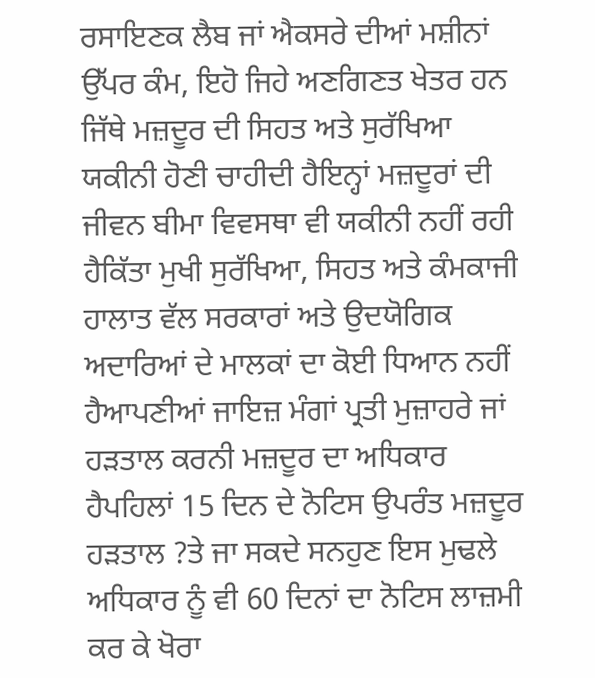ਰਸਾਇਣਕ ਲੈਬ ਜਾਂ ਐਕਸਰੇ ਦੀਆਂ ਮਸ਼ੀਨਾਂ ਉੱਪਰ ਕੰਮ, ਇਹੋ ਜਿਹੇ ਅਣਗਿਣਤ ਖੇਤਰ ਹਨ ਜਿੱਥੇ ਮਜ਼ਦੂਰ ਦੀ ਸਿਹਤ ਅਤੇ ਸੁਰੱਖਿਆ ਯਕੀਨੀ ਹੋਣੀ ਚਾਹੀਦੀ ਹੈਇਨ੍ਹਾਂ ਮਜ਼ਦੂਰਾਂ ਦੀ ਜੀਵਨ ਬੀਮਾ ਵਿਵਸਥਾ ਵੀ ਯਕੀਨੀ ਨਹੀਂ ਰਹੀ ਹੈਕਿੱਤਾ ਮੁਖੀ ਸੁਰੱਖਿਆ, ਸਿਹਤ ਅਤੇ ਕੰਮਕਾਜੀ ਹਾਲਾਤ ਵੱਲ ਸਰਕਾਰਾਂ ਅਤੇ ਉਦਯੋਗਿਕ ਅਦਾਰਿਆਂ ਦੇ ਮਾਲਕਾਂ ਦਾ ਕੋਈ ਧਿਆਨ ਨਹੀਂ ਹੈਆਪਣੀਆਂ ਜਾਇਜ਼ ਮੰਗਾਂ ਪ੍ਰਤੀ ਮੁਜ਼ਾਹਰੇ ਜਾਂ ਹੜਤਾਲ ਕਰਨੀ ਮਜ਼ਦੂਰ ਦਾ ਅਧਿਕਾਰ ਹੈਪਹਿਲਾਂ 15 ਦਿਨ ਦੇ ਨੋਟਿਸ ਉਪਰੰਤ ਮਜ਼ਦੂਰ ਹੜਤਾਲ ?ਤੇ ਜਾ ਸਕਦੇ ਸਨਹੁਣ ਇਸ ਮੁਢਲੇ ਅਧਿਕਾਰ ਨੂੰ ਵੀ 60 ਦਿਨਾਂ ਦਾ ਨੋਟਿਸ ਲਾਜ਼ਮੀ ਕਰ ਕੇ ਖੋਰਾ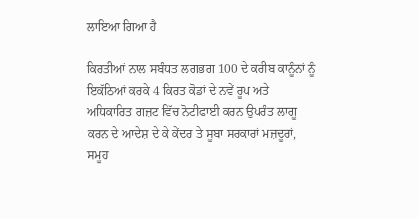ਲਾਇਆ ਗਿਆ ਹੈ

ਕਿਰਤੀਆਂ ਨਾਲ ਸਬੰਧਤ ਲਗਭਗ 100 ਦੇ ਕਰੀਬ ਕਾਨੂੰਨਾਂ ਨੂੰ ਇਕੱਠਿਆਂ ਕਰਕੇ 4 ਕਿਰਤ ਕੋਡਾਂ ਦੇ ਨਵੇਂ ਰੂਪ ਅਤੇ ਅਧਿਕਾਰਿਤ ਗਜ਼ਟ ਵਿੱਚ ਨੋਟੀਫਾਈ ਕਰਨ ਉਪਰੰਤ ਲਾਗੂ ਕਰਨ ਦੇ ਆਦੇਸ਼ ਦੇ ਕੇ ਕੇਂਦਰ ਤੇ ਸੂਬਾ ਸਰਕਾਰਾਂ ਮਜ਼ਦੂਰਾਂ, ਸਮੂਹ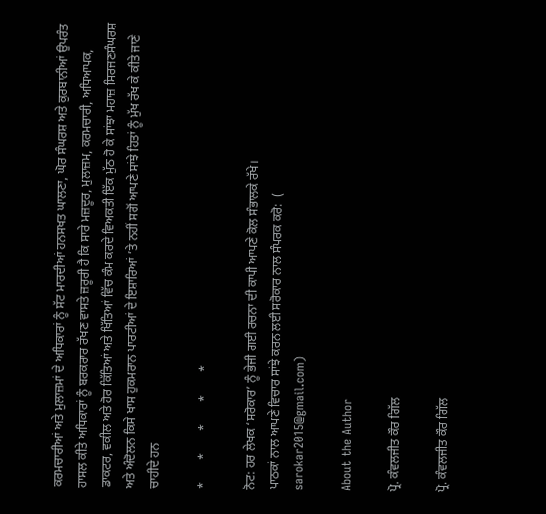ਕਰਮਚਾਰੀਆਂ ਅਤੇ ਮੁਲਾਜ਼ਮਾਂ ਦੇ ਅਧਿਕਾਰਾਂ ਨੂੰ ਸੱਟ ਮਾਰਦੀਆਂ ਹਨਸਖਤ ਘਾਲਣਾ, ਘੋਰ ਸੰਘਰਸ਼ ਅਤੇ ਕੁਰਬਾਨੀਆਂ ਉਪਰੰਤ ਹਾਸਲ ਕੀਤੇ ਅਧਿਕਾਰਾਂ ਨੂੰ ਬਰਕਰਾਰ ਰੱਖਣ ਵਾਸਤੇ ਜ਼ਰੂਰੀ ਹੈ ਕਿ ਸਾਰੇ ਮਜ਼ਦੂਰ, ਮੁਲਾਜ਼ਮ, ਕਰਮਚਾਰੀ, ਅਧਿਆਪਕ, ਡਾਕਟਰ, ਵਕੀਲ ਅਤੇ ਹੋਰ ਕਿੱਤਿਆਂ ਅਤੇ ਖਿੱਤਿਆਂ ਵਿੱਚ ਕੰਮ ਕਰਦੇ ਵਿਅਕਤੀ ਇੱਕ ਮੁੱਠ ਹੋ ਕੇ ਸਾਂਝਾ ਮਹਾਜ਼ ਸਿਰਜਣਸੰਘਰਸ਼ ਅਤੇ ਅੰਦੋਲਨ ਕਿਸੇ ਖਾਸ ਹੁਕਮਰਾਨ ਪਾਰਟੀਆਂ ਦੇ ਇਸ਼ਾਰਿਆਂ ’ਤੇ ਨਹੀਂ ਸਗੋਂ ਆਪਣੇ ਸਾਂਝੇ ਹਿਤਾਂ ਨੂੰ ਮੁੱਖ ਰੱਖ ਕੇ ਕੀਤੇ ਜਾਣੇ ਚਾਹੀਦੇ ਹਨ

*       *       *       *       *

ਨੋਟ: ਹਰ ਲੇਖਕ ‘ਸਰੋਕਾਰ’ ਨੂੰ ਭੇਜੀ ਗਈ ਰਚਨਾ ਦੀ ਕਾਪੀ ਆਪਣੇ ਕੋਲ ਸੰਭਾਲਕੇ ਰੱਖੇ।
ਪਾਠਕਾਂ ਨਾਲ ਆਪਣੇ ਵਿਚਾਰ ਸਾਂਝੇ ਕਰਨ ਲਈ ਸਰੋਕਾਰ ਨਾਲ ਸੰਪਰਕ ਕਰੋ:  (
sarokar2015@gmail.com)

About the Author

ਪ੍ਰੋ. ਕੰਵਲਜੀਤ ਕੌਰ ਗਿੱਲ

ਪ੍ਰੋ. ਕੰਵਲਜੀਤ ਕੌਰ ਗਿੱਲ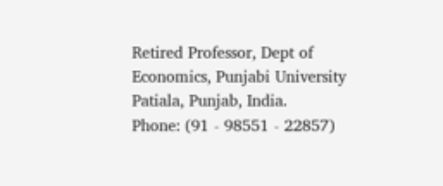Retired Professor, Dept of Economics, Punjabi University Patiala, Punjab, India.
Phone: (91 - 98551 - 22857)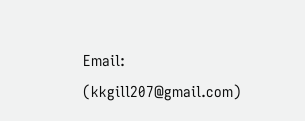Email: (kkgill207@gmail.com)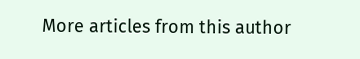More articles from this author